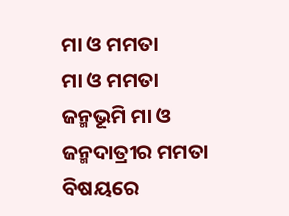ମା ଓ ମମତା
ମା ଓ ମମତା
ଜନ୍ମଭୂମି ମା ଓ ଜନ୍ମଦାତ୍ରୀର ମମତା ବିଷୟରେ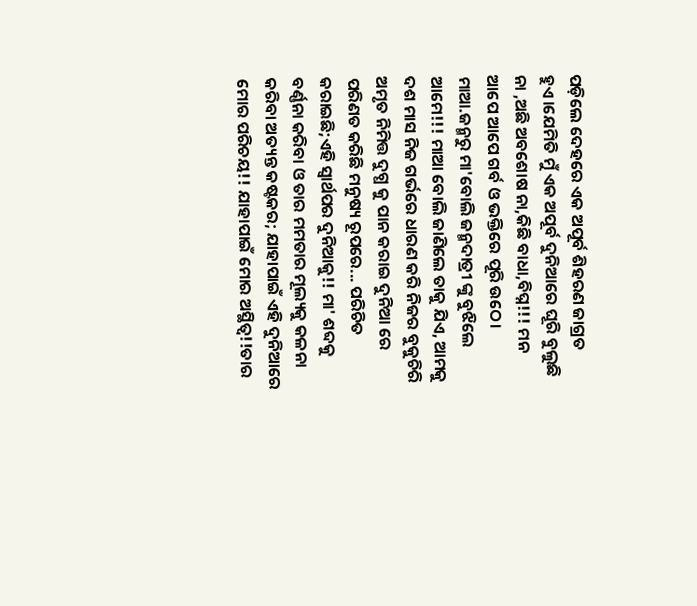ପଡ଼ିଲେ ଦେହରେ ଏକ ଅପୂର୍ବ ଶିହରଣ ଜାଗ୍ରତ ହୁଏ।ଯେମିତି ମୁଁ ଏକ ଅପୂର୍ବ ଦୁନିଆରେ ଘୂରି ବୁଲୁଛି ନା ,ଅଛି ଅବଶୋଷ ନା,କିଛି ବାଧା,ବିଘ୍ନ!!! ମନ ଆପେ ଆପେ ଗର୍ବ ଓ ଭକ୍ତିରେ ପୂରି ଉଠେ।
ମାଆ.ଜନ୍ମରୁ ମା'ବୋଲି ଜନ୍ମଦାତ୍ରୀ ଙ୍କୁ ବୁଝିଲେ ଆମେ!!! ମାଆ ବୋଲି ଜାଣିଲେ ତାକୁ ଯିଏ, ଆମକୁ ଦଶ ମାସ ନିଜ ଗର୍ଭରେ ଧାରଣ କରି ନିଜର ବୁକୁଚିରି ଅମୃତ ନିମିତ୍ତ ଦୁଗ୍ଧ କୁ ପାନ କରାଇ ଦୁନିଆ ରେ ପରିଣତ କରିଛି ମନୁଷ୍ୟ ରୂପରେ... ପରିଚିତ କରାଇଛି;ଏହି ସ୍ୱାର୍ଥପର ଦୁନିଆକୁ!! ମା' ଶବ୍ଦକୁ ବର୍ଣ୍ଣନା କରିବା ଓ ତାର ମମତାର ମୂଲ୍ୟକୁ କଳନା କରିବା ଅତ୍ୟନ୍ତ କଷ୍ଟକର; ଯାହାପାଇଁ ଏହି ଦୁନିଆରେ ମୋର ପରିଚୟ!! ଯାହାପାଇଁ ମୋର ଅସ୍ଥିତ୍ଵ!!ତାର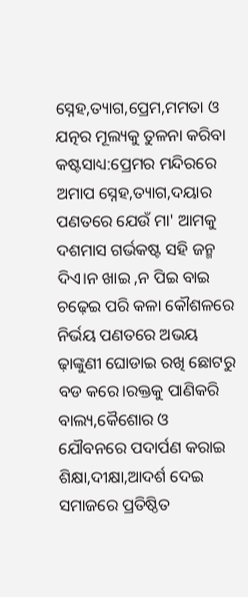ସ୍ନେହ,ତ୍ୟାଗ,ପ୍ରେମ,ମମତା ଓ ଯତ୍ନର ମୂଲ୍ୟକୁ ତୁଳନା କରିବା କଷ୍ଟସାଧ୍ୟ:ପ୍ରେମର ମନ୍ଦିରରେ ଅମାପ ସ୍ନେହ,ତ୍ୟାଗ,ଦୟାର ପଣତରେ ଯେଉଁ ମା' ଆମକୁ ଦଶମାସ ଗର୍ଭକଷ୍ଟ ସହି ଜନ୍ମ ଦିଏ।ନ ଖାଇ ,ନ ପିଇ ବାଇ ଚଢ଼େଇ ପରି କଳା କୌଶଳରେ ନିର୍ଭୟ ପଣତରେ ଅଭୟ ଢ଼ାଙ୍କୁଣୀ ଘୋଡାଇ ରଖି ଛୋଟରୁ ବଡ କରେ।ରକ୍ତକୁ ପାଣିକରି ବାଲ୍ୟ,କୈଶୋର ଓ ଯୌବନରେ ପଦାର୍ପଣ କରାଇ ଶିକ୍ଷା,ଦୀକ୍ଷା,ଆଦର୍ଶ ଦେଇ ସମାଜରେ ପ୍ରତିଷ୍ଠିତ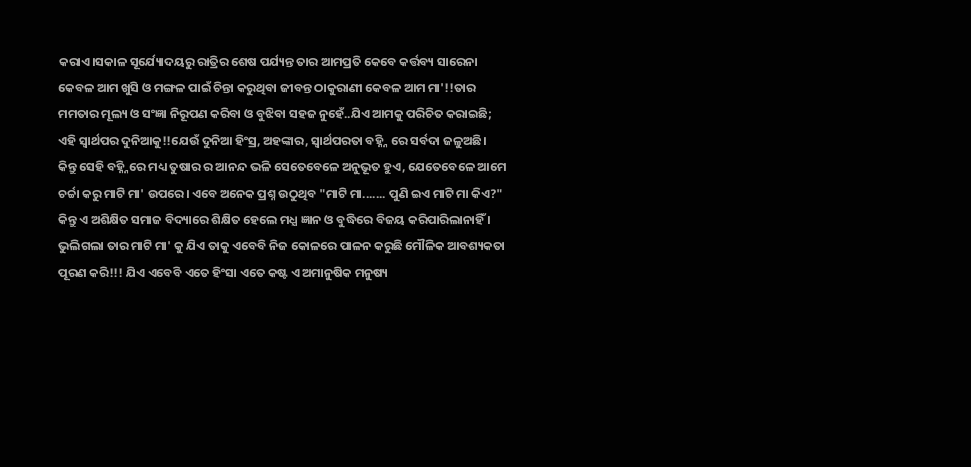କରାଏ।ସକାଳ ସୂର୍ଯ୍ୟୋଦୟରୁ ରାତ୍ରିର ଶେଷ ପର୍ଯ୍ୟନ୍ତ ତାର ଆମପ୍ରତି କେବେ କର୍ତ୍ତବ୍ୟ ସାରେନା କେବଳ ଆମ ଖୁସି ଓ ମଙ୍ଗଳ ପାଇଁ ଚିନ୍ତା କରୁଥିବା ଜୀବନ୍ତ ଠାକୁରାଣୀ କେବଳ ଆମ ମା'!!ତାର ମମତାର ମୂଲ୍ୟ ଓ ସଂଜ୍ଞା ନିରୂପଣ କରିବା ଓ ବୁଝିବା ସହଜ ନୁହେଁ..ଯିଏ ଆମକୁ ପରିଚିତ କରାଇଛି; ଏହି ସ୍ୱାର୍ଥପର ଦୁନିଆକୁ!!ଯେଉଁ ଦୁନିଆ ହିଂସ୍ର, ଅହଙ୍କାର, ସ୍ୱାର୍ଥପରତା ବହ୍ନ୍ନି ରେ ସର୍ବଦା ଜଳୁଅଛି। କିନ୍ତୁ ସେହି ବହ୍ନ୍ନିରେ ମଧ୍ୟ ତୁଷାର ର ଆନନ୍ଦ ଭଳି ସେତେବେଳେ ଅନୁଭୂତ ହୁଏ, ଯେତେବେଳେ ଆମେ ଚର୍ଚ୍ଚା କରୁ ମାଟି ମା' ଉପରେ। ଏବେ ଅନେକ ପ୍ରଶ୍ନ ଉଠୁଥିବ "ମାଟି ମା....... ପୁଣି ଇଏ ମାଟି ମା କିଏ?" କିନ୍ତୁ ଏ ଅଶିକ୍ଷିତ ସମାଜ ବିଦ୍ୟାରେ ଶିକ୍ଷିତ ହେଲେ ମଧ୍ଯ ଜ୍ଞାନ ଓ ବୁଦ୍ଧିରେ ବିଜୟ କରିପାରିଲାନାହିଁ । ଭୁଲିଗଲା ତାର ମାଟି ମା' କୁ ଯିଏ ତାକୁ ଏବେବି ନିଜ କୋଳରେ ପାଳନ କରୁଛି ମୌଳିକ ଆବଶ୍ୟକତା ପୂରଣ କରି!!! ଯିଏ ଏବେବି ଏତେ ହିଂସା ଏତେ କଷ୍ଟ ଏ ଅମାନୁଷିକ ମନୁଷ୍ୟ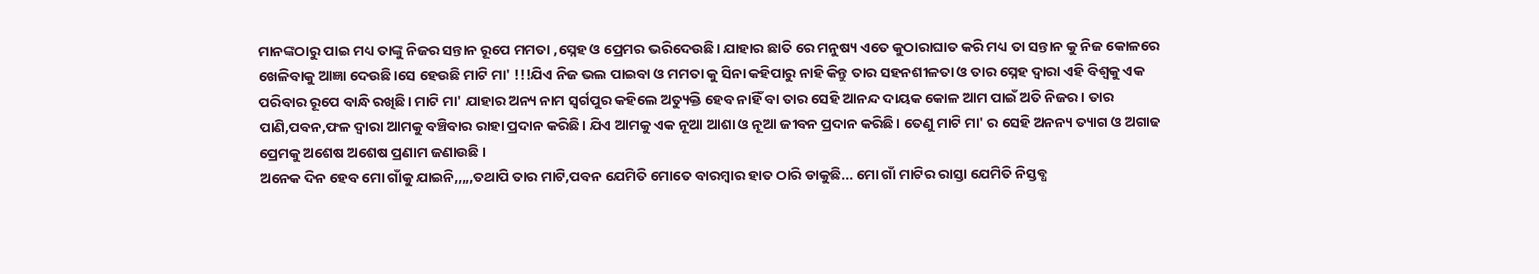ମାନଙ୍କଠାରୁ ପାଇ ମଧ୍ୟ ତାଙ୍କୁ ନିଜର ସନ୍ତାନ ରୂପେ ମମତା ,ସ୍ନେହ ଓ ପ୍ରେମର ଭରିଦେଉଛି। ଯାହାର ଛାତି ରେ ମନୁଷ୍ୟ ଏତେ କୁଠାରାଘାତ କରି ମଧ୍ୟ ତା ସନ୍ତାନ କୁ ନିଜ କୋଳରେ ଖେଳିବାକୁ ଆଜ୍ଞା ଦେଉଛି।ସେ ହେଉଛି ମାଟି ମା' !!!ଯିଏ ନିଜ ଭଲ ପାଇବା ଓ ମମତା କୁ ସିନା କହିପାରୁ ନାହି କିନ୍ତୁ ତାର ସହନଶୀଳତା ଓ ତାର ସ୍ନେହ ଦ୍ଵାରା ଏହି ବିଶ୍ଵକୁ ଏକ ପରିବାର ରୂପେ ବାନ୍ଧି ରଖିଛି। ମାଟି ମା' ଯାହାର ଅନ୍ୟ ନାମ ସ୍ୱର୍ଗପୁର କହିଲେ ଅତ୍ୟୁକ୍ତି ହେବ ନାହିଁ ବା ତାର ସେହି ଆନନ୍ଦ ଦାୟକ କୋଳ ଆମ ପାଇଁ ଅତି ନିଜର। ତାର ପାଣି,ପବନ,ଫଳ ଦ୍ଵାରା ଆମକୁ ବଞ୍ଚିବାର ରାହା ପ୍ରଦାନ କରିଛି। ଯିଏ ଆମକୁ ଏକ ନୂଆ ଆଶା ଓ ନୂଆ ଜୀବନ ପ୍ରଦାନ କରିଛି। ତେଣୁ ମାଟି ମା' ର ସେହି ଅନନ୍ୟ ତ୍ୟାଗ ଓ ଅଗାଢ ପ୍ରେମକୁ ଅଶେଷ ଅଶେଷ ପ୍ରଣାମ ଜଣାଉଛି ।
ଅନେକ ଦିନ ହେବ ମୋ ଗାଁକୁ ଯାଇନି,,,,,ତଥାପି ତାର ମାଟି,ପବନ ଯେମିତି ମୋତେ ବାରମ୍ବାର ହାତ ଠାରି ଡାକୁଛି... ମୋ ଗାଁ ମାଟିର ରାସ୍ତା ଯେମିତି ନିସ୍ତବ୍ଧ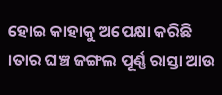ହୋଇ କାହାକୁ ଅପେକ୍ଷା କରିଛି ।ତାର ଘଞ୍ଚ ଜଙ୍ଗଲ ପୂର୍ଣ୍ଣ ରାସ୍ତା ଆଉ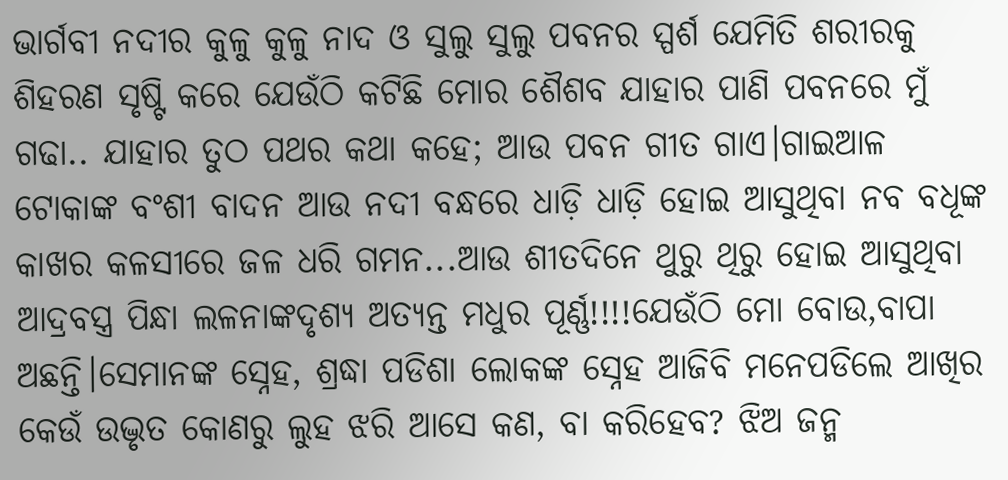ଭାର୍ଗବୀ ନଦୀର କୁଳୁ କୁଳୁ ନାଦ ଓ ସୁଲୁ ସୁଲୁ ପବନର ସ୍ପର୍ଶ ଯେମିତି ଶରୀରକୁ ଶିହରଣ ସୃଷ୍ଟି କରେ ଯେଉଁଠି କଟିଛି ମୋର ଶୈଶବ ଯାହାର ପାଣି ପବନରେ ମୁଁ ଗଢା.. ଯାହାର ତୁଠ ପଥର କଥା କହେ; ଆଉ ପବନ ଗୀତ ଗାଏ।ଗାଇଆଳ ଟୋକାଙ୍କ ବଂଶୀ ବାଦନ ଆଉ ନଦୀ ବନ୍ଧରେ ଧାଡ଼ି ଧାଡ଼ି ହୋଇ ଆସୁଥିବା ନବ ବଧୂଙ୍କ କାଖର କଳସୀରେ ଜଳ ଧରି ଗମନ...ଆଉ ଶୀତଦିନେ ଥୁରୁ ଥିରୁ ହୋଇ ଆସୁଥିବା ଆଦ୍ରବସ୍ତ୍ର ପିନ୍ଧା ଲଳନାଙ୍କଦୃଶ୍ୟ ଅତ୍ୟନ୍ତ ମଧୁର ପୂର୍ଣ୍ଣ!!!!ଯେଉଁଠି ମୋ ବୋଉ,ବାପା ଅଛନ୍ତି।ସେମାନଙ୍କ ସ୍ନେହ, ଶ୍ରଦ୍ଧା ପଡିଶା ଲୋକଙ୍କ ସ୍ନେହ ଆଜିବି ମନେପଡିଲେ ଆଖିର କେଉଁ ଉଦ୍ଭୃତ କୋଣରୁ ଲୁହ ଝରି ଆସେ କଣ, ବା କରିହେବ? ଝିଅ ଜନ୍ମ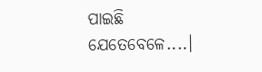ପାଇଛି ଯେତେବେଳେ....।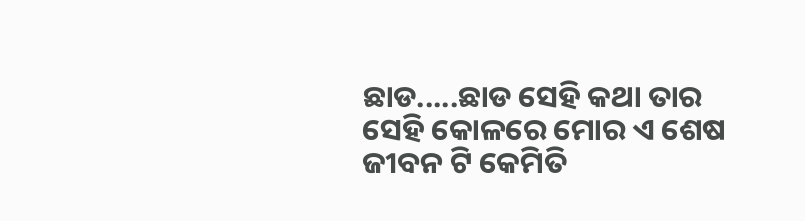ଛାଡ.....ଛାଡ ସେହି କଥା ତାର ସେହି କୋଳରେ ମୋର ଏ ଶେଷ ଜୀବନ ଟି କେମିତି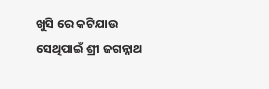ଖୁସି ରେ କଟିଯାଉ ସେଥିପାଇଁ ଶ୍ରୀ ଜଗନ୍ନାଥ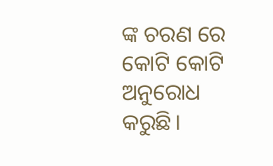ଙ୍କ ଚରଣ ରେ କୋଟି କୋଟି ଅନୁରୋଧ କରୁଛି।